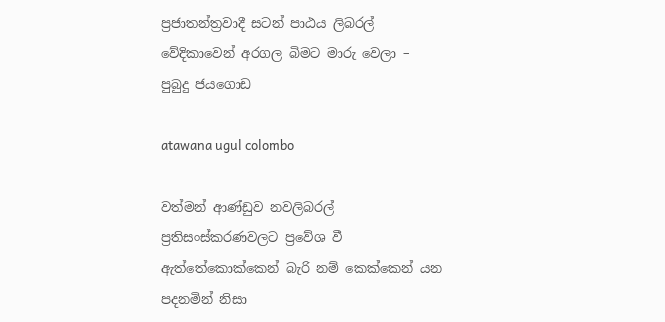ප්‍රජාතන්ත්‍රවාදී සටන් පාඨය ලිබරල් වේදිකාවෙන් අරගල බිමට මාරු වෙලා – පුබුදු ජයගොඩ

atawana ugul colombo

වත්මන් ආණ්ඩුව නවලිබරල් ප්‍රතිසංස්කරණවලට ප්‍රවේශ වී ඇත්තේකොක්කෙන් බැරි නම් කෙක්කෙන් යන පදනමින් නිසා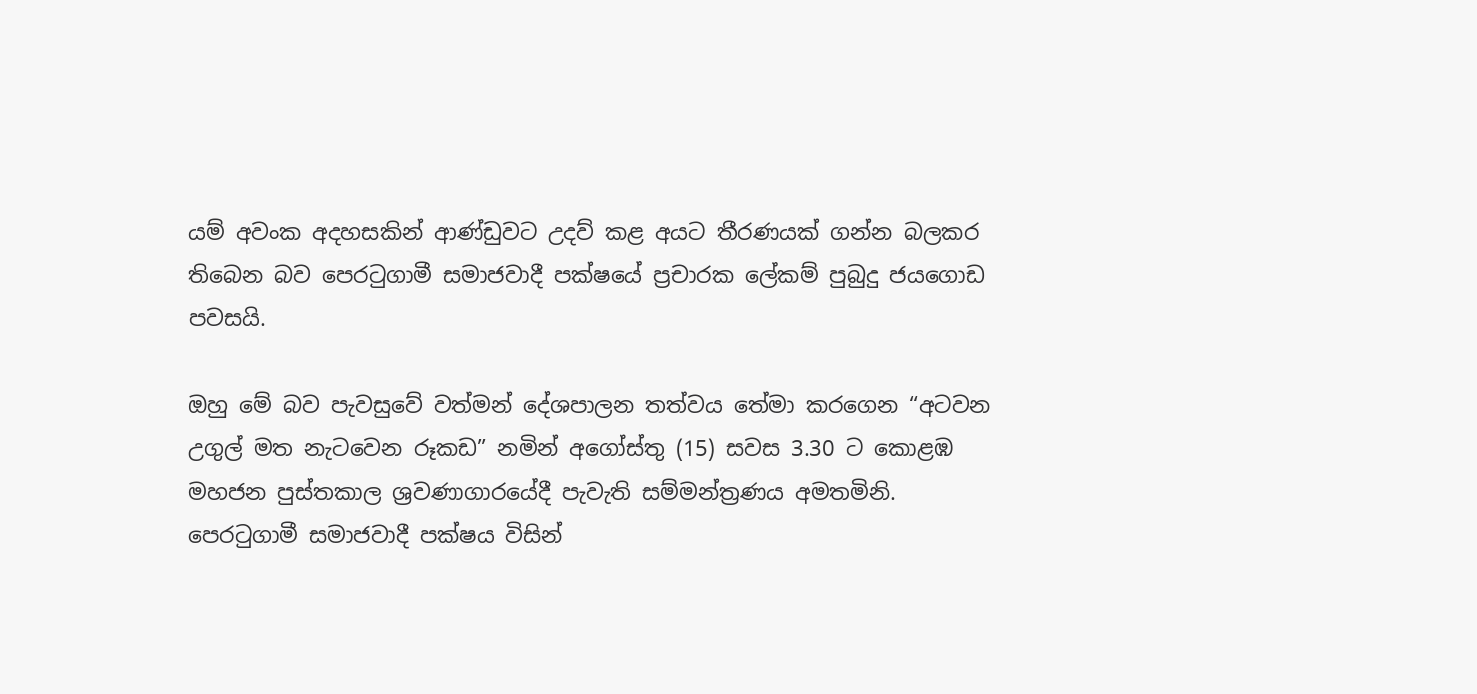යම් අවංක අදහසකින් ආණ්ඩුවට උදව් කළ අයට තීරණයක් ගන්න බලකර තිබෙන බව පෙරටුගාමී සමාජවාදී පක්ෂයේ ප්‍රචාරක ලේකම් පුබුදු ජයගොඩ පවසයි.

ඔහු මේ බව පැවසුවේ වත්මන් දේශපාලන තත්වය තේමා කරගෙන “අටවන උගුල් මත නැටවෙන රූකඩ” නමින් අගෝස්තු (15) සවස 3.30 ට කොළඹ මහජන පුස්තකාල ශ්‍රවණාගාරයේදී පැවැති සම්මන්ත්‍රණය අමතමිනි. පෙරටුගාමී සමාජවාදී පක්ෂය විසින්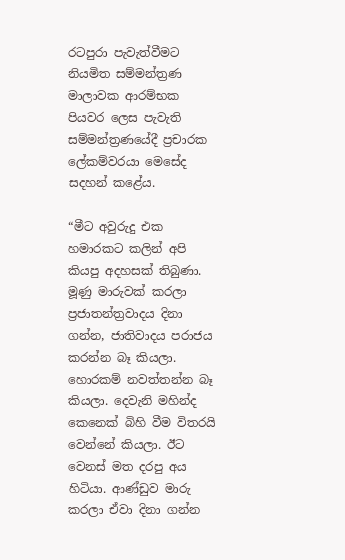රටපුරා පැවැත්වීමට නියමිත සම්මන්ත්‍රණ මාලාවක ආරම්භක පියවර ලෙස පැවැති සම්මන්ත්‍රණයේදී ප්‍රචාරක ලේකම්වරයා මෙසේද සදහන් කළේය.

“මීට අවුරුදු එක හමාරකට කලින් අපි කියපු අදහසක් තිබුණා. මූණු මාරුවක් කරලා ප්‍රජාතන්ත්‍රවාදය දිනා ගන්න, ජාතිවාදය පරාජය කරන්න බෑ කියලා. හොරකම් නවත්තන්න බෑ කියලා. දෙවැනි මහින්ද කෙනෙක් බිහි වීම විතරයි වෙන්නේ කියලා. ඊට වෙනස් මත දරපු අය හිටියා. ආණ්ඩුව මාරු කරලා ඒවා දිනා ගන්න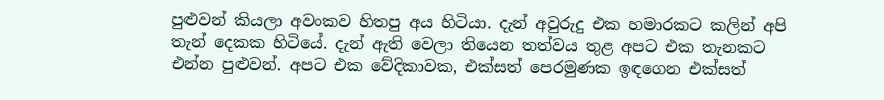පුළුවන් කියලා අවංකව හිතපු අය හිටියා. දැන් අවුරුදු එක හමාරකට කලින් අපි තැන් දෙකක හිටියේ. දැන් ඇති වෙලා තියෙන තත්වය තුළ අපට එක තැනකට එන්න පුළුවන්. අපට එක වේදිකාවක, එක්සත් පෙරමුණක ඉඳගෙන එක්සත්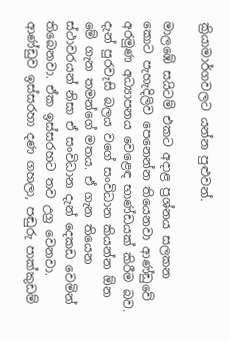ක්‍රියාමාර්ගවලට යන්න පුළුවන්.

මාලඹේ සයිටම් එකට අදාළ ප්‍රශ්නය සලකන කොට පැහැදිලිව පෙනෙන්න තියෙනවා ආණ්ඩුවේ අරමුණ අධ්‍යාපනය වෙළෙඳ භාණ්ඩයක් කිරීම බව. දැන් පුරවැසි බලය වගේ සංවිධාන කියන්න ඕන මේ ගැන තමන්ගේ මතය. ඒ ගැන තියෙන ස්ථාවරයන් නිසා ඒ සංවිධාන දැන් දෙකඩ වෙමින් තිබෙනවා. ඒක ඉස්සරහට තව උග්‍ර වෙනවා. ආණ්ඩුව ඉස්සරහා දණ ගහලා, පඬුරු පාක්කුඩම්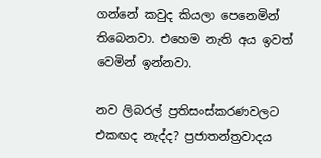ගන්නේ කවුද කියලා පෙනෙමින් තිබෙනවා. එහෙම නැති අය ඉවත් වෙමින් ඉන්නවා.

නව ලිබරල් ප්‍රතිසංස්කරණවලට එකඟද නැද්ද? ප්‍රජාතන්ත්‍රවාදය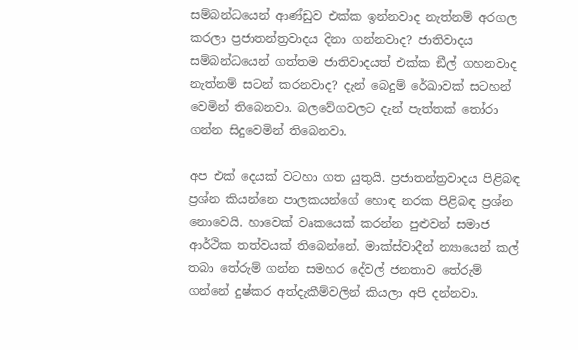සම්බන්ධයෙන් ආණ්ඩුව එක්ක ඉන්නවාද නැත්නම් අරගල කරලා ප්‍රජාතන්ත්‍රවාදය දිනා ගන්නවාද? ජාතිවාදය සම්බන්ධයෙන් ගත්තම ජාතිවාදයත් එක්ක ඞීල් ගහනවාද නැත්නම් සටන් කරනවාද? දැන් බෙදුම් රේඛාවක් සටහන් වෙමින් තිබෙනවා. බලවේගවලට දැන් පැත්තක් තෝරා ගන්න සිදුවෙමින් තිබෙනවා.

අප එක් දෙයක් වටහා ගත යුතුයි. ප්‍රජාතන්ත්‍රවාදය පිළිබඳ ප්‍රශ්න කියන්නෙ පාලකයන්ගේ හොඳ නරක පිළිබඳ ප්‍රශ්න නොවෙයි. හාවෙක් වෘකයෙක් කරන්න පුළුවන් සමාජ ආර්ථික තත්වයක් තිබෙන්නේ. මාක්ස්වාදීන් න්‍යායෙන් කල් තබා තේරුම් ගන්න සමහර දේවල් ජනතාව තේරුම් ගන්නේ දුෂ්කර අත්දැකීම්වලින් කියලා අපි දන්නවා.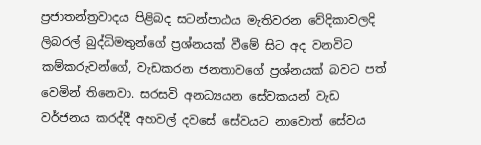ප්‍රජාතන්ත්‍රවාදය පිළිබද සටන්පාඨය මැතිවරන වේදිකාවලදි ලිබරල් බුද්ධිමතුන්ගේ ප්‍රශ්නයක් වීමේ සිට අද වනවිට කම්කරුවන්ගේ, වැඩකරන ජනතාවගේ ප්‍රශ්නයක් බවට පත් වෙමින් තිනෙවා. සරසවි අනධ්‍යයන සේවකයන් වැඩ වර්ජනය කරද්දී අහවල් දවසේ සේවයට නාවොත් සේවය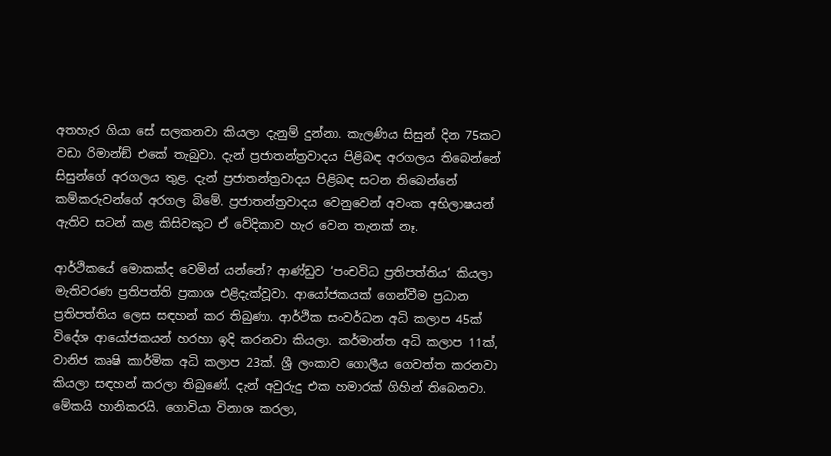අතහැර ගියා සේ සලකනවා කියලා දැනුම් දුන්නා. කැලණිය සිසුන් දින 75කට වඩා රිමාන්ඞ් එකේ තැබුවා. දැන් ප්‍රජාතන්ත්‍රවාදය පිළිබඳ අරගලය තිබෙන්නේ සිසුන්ගේ අරගලය තුළ. දැන් ප්‍රජාතන්ත්‍රවාදය පිළිබඳ සටන තිබෙන්නේ කම්කරුවන්ගේ අරගල බිමේ. ප්‍රජාතන්ත්‍රවාදය වෙනුවෙන් අවංක අභිලාෂයන් ඇතිව සටන් කළ කිසිවකුට ඒ වේදිකාව හැර වෙන තැනක් නෑ.

ආර්ථිකයේ මොකක්ද වෙමින් යන්නේ? ආණ්ඩුව ‘පංචවිධ ප්‍රතිපත්තිය‘ කියලා මැතිවරණ ප්‍රතිපත්ති ප්‍රකාශ එළිදැක්වූවා. ආයෝජකයක් ගෙන්වීම ප්‍රධාන ප්‍රතිපත්තිය ලෙස සඳහන් කර තිබුණා. ආර්ථික සංවර්ධන අධි කලාප 45ක් විදේශ ආයෝජකයන් හරහා ඉදි කරනවා කියලා. කර්මාන්ත අධි කලාප 11ක්, වානිජ කෘෂි කාර්මික අධි කලාප 23ක්. ශ්‍රී ලංකාව ගොලීය ගෙවත්ත කරනවා කියලා සඳහන් කරලා තිබුණේ. දැන් අවුරුදු එක හමාරක් ගිහින් තිබෙනවා. මේකයි හානිකරයි. ගොවියා විනාශ කරලා,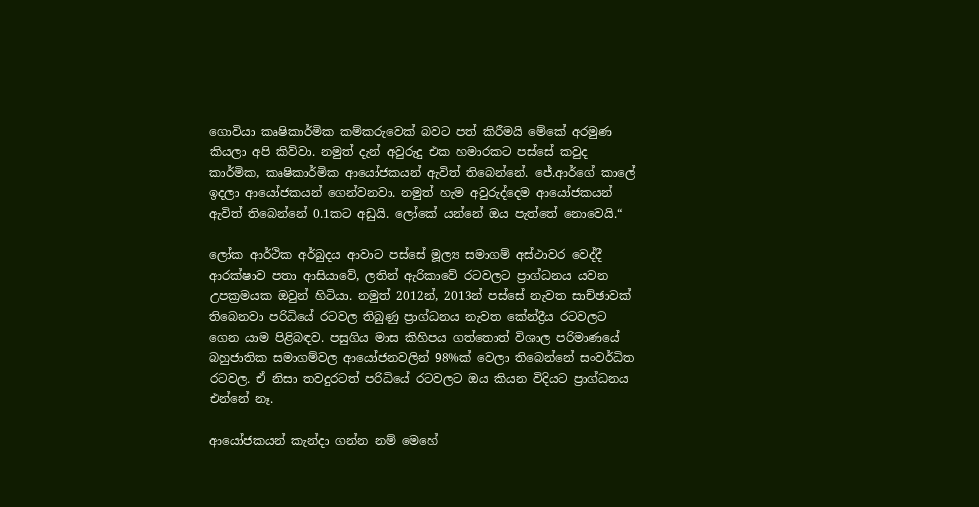ගොවියා කෘෂිකාර්මික කම්කරුවෙක් බවට පත් කිරීමයි මේකේ අරමුණ කියලා අපි කිව්වා. නමුත් දැන් අවුරුදු එක හමාරකට පස්සේ කවුද කාර්මික, කෘෂිකාර්මික ආයෝජකයන් ඇවිත් තිබෙන්නේ. ජේ.ආර්ගේ කාලේ ඉදලා ආයෝජකයන් ගෙන්වනවා. නමුත් හැම අවුරුද්දෙම ආයෝජකයන් ඇවිත් තිබෙන්නේ 0.1කට අඩුයි. ලෝකේ යන්නේ ඔය පැත්තේ නොවෙයි.“

ලෝක ආර්ථික අර්බුදය ආවාට පස්සේ මූල්‍ය සමාගම් අස්ථාවර වෙද්දී ආරක්ෂාව පතා ආසියාවේ, ලතින් ඇරිකාවේ රටවලට ප්‍රාග්ධනය යවන උපක්‍රමයක ඔවුන් හිටියා. නමුත් 2012න්, 2013න් පස්සේ නැවත සාච්ඡාවක් තිබෙනවා පරිධියේ රටවල තිබුණු ප්‍රාග්ධනය නැවත කේන්ද්‍රීය රටවලට ගෙන යාම පිළිබඳව. පසුගිය මාස කිහිපය ගත්තොත් විශාල පරිමාණයේ බහුජාතික සමාගම්වල ආයෝජනවලින් 98%ක් වෙලා තිබෙන්නේ සංවර්ධිත රටවල. ඒ නිසා තවදුරටත් පරිධියේ රටවලට ඔය කියන විදියට ප්‍රාග්ධනය එන්නේ නෑ.

ආයෝජකයන් කැන්දා ගන්න නම් මෙහේ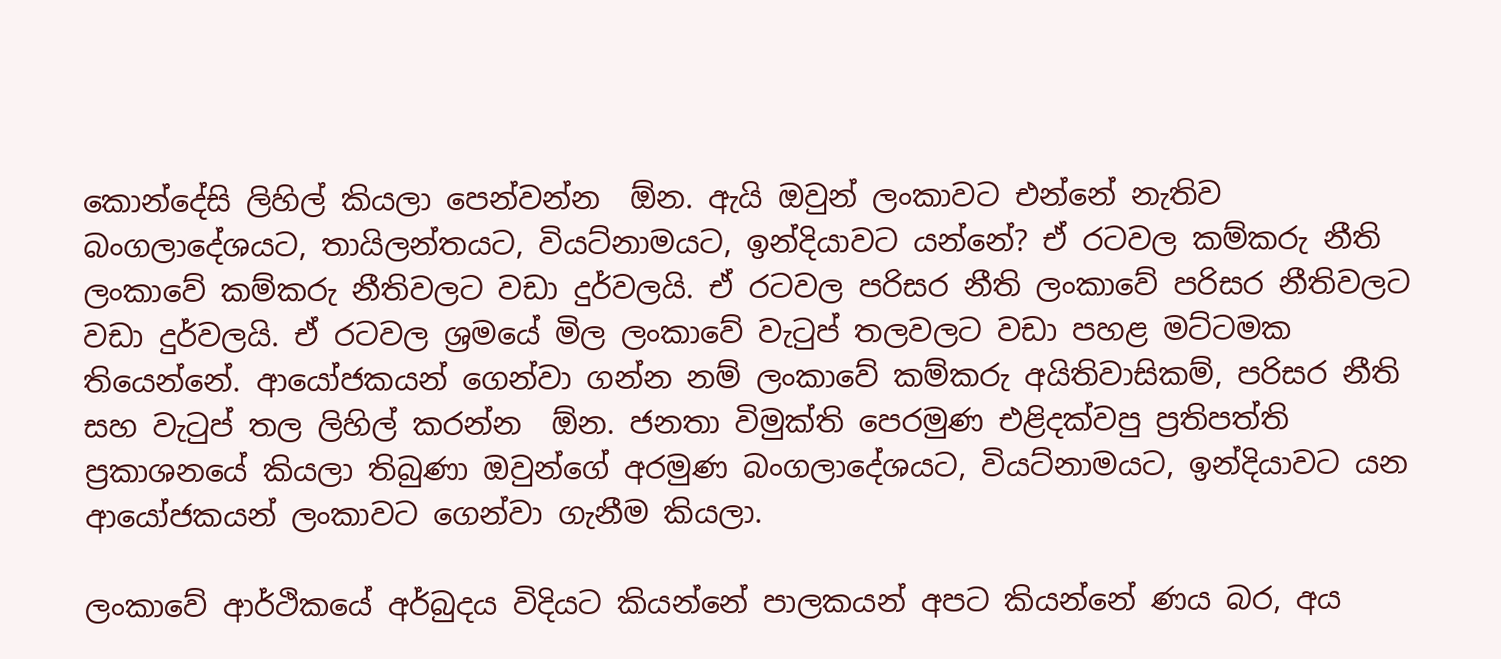කොන්දේසි ලිහිල් කියලා පෙන්වන්න  ඕන. ඇයි ඔවුන් ලංකාවට එන්නේ නැතිව බංගලාදේශයට, තායිලන්තයට, වියට්නාමයට, ඉන්දියාවට යන්නේ? ඒ රටවල කම්කරු නීති ලංකාවේ කම්කරු නීතිවලට වඩා දුර්වලයි. ඒ රටවල පරිසර නීති ලංකාවේ පරිසර නීතිවලට වඩා දුර්වලයි. ඒ රටවල ශ්‍රමයේ මිල ලංකාවේ වැටුප් තලවලට වඩා පහළ මට්ටමක තියෙන්නේ. ආයෝජකයන් ගෙන්වා ගන්න නම් ලංකාවේ කම්කරු අයිතිවාසිකම්, පරිසර නීති සහ වැටුප් තල ලිහිල් කරන්න  ඕන. ජනතා විමුක්ති පෙරමුණ එළිදක්වපු ප්‍රතිපත්ති ප්‍රකාශනයේ කියලා තිබුණා ඔවුන්ගේ අරමුණ බංගලාදේශයට, වියට්නාමයට, ඉන්දියාවට යන ආයෝජකයන් ලංකාවට ගෙන්වා ගැනීම කියලා.

ලංකාවේ ආර්ථිකයේ අර්බුදය විදියට කියන්නේ පාලකයන් අපට කියන්නේ ණය බර, අය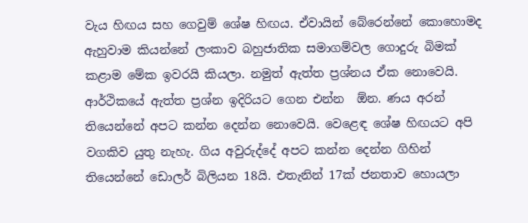වැය හිඟය සහ ගෙවුම් ශේෂ හිඟය. ඒවායින් බේරෙන්නේ කොහොමද ඇහුවාම කියන්නේ ලංකාව බහුජාතික සමාගම්වල ගොදුරු බිමක් කළාම මේක ඉවරයි කියලා. නමුත් ඇත්ත ප්‍රශ්නය ඒක නොවෙයි. ආර්ථිකයේ ඇත්ත ප්‍රශ්න ඉදිරියට ගෙන එන්න  ඕන. ණය අරන් තියෙන්නේ අපට කන්න දෙන්න නොවෙයි. වෙළෙඳ ශේෂ හිඟයට අපි වගකිව යුතු නැහැ. ගිය අවුරුද්දේ අපට කන්න දෙන්න ගිහින් තියෙන්නේ ඩොලර් බිලියන 18යි. එතැනින් 17ක් ජනතාව හොයලා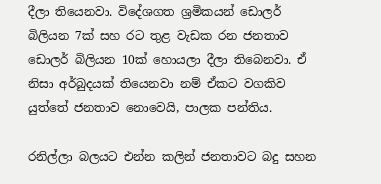දීලා තියෙනවා. විදේශගත ශ්‍රමිකයන් ඩොලර් බිලියන 7ක් සහ රට තුළ වැඩක රන ජනතාව ඩොලර් බිලියන 10ක් හොයලා දීලා තිබෙනවා. ඒ නිසා අර්බුදයක් තියෙනවා නම් ඒකට වගකිව යුත්තේ ජනතාව නොවෙයි, පාලක පන්තිය.

රනිල්ලා බලයට එන්න කලින් ජනතාවට බදු සහන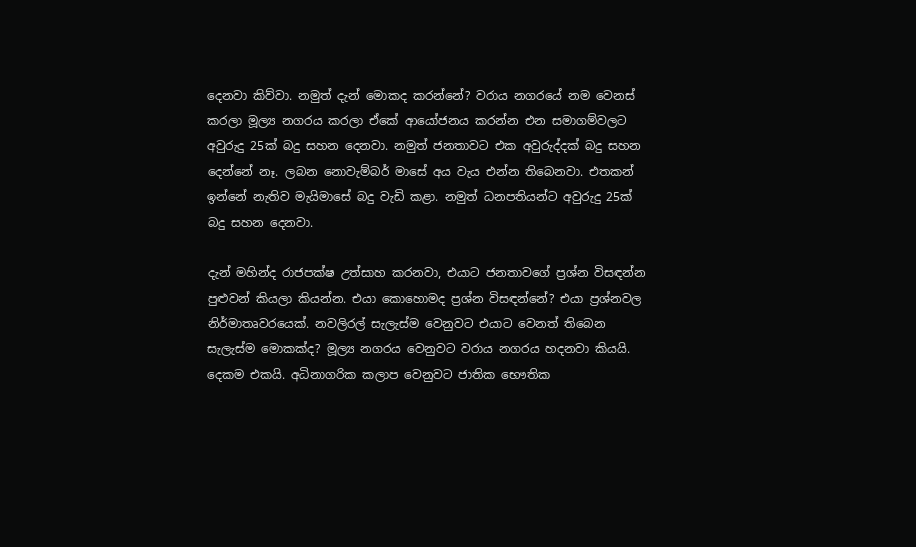දෙනවා කිව්වා. නමුත් දැන් මොකද කරන්නේ? වරාය නගරයේ නම වෙනස් කරලා මූල්‍ය නගරය කරලා ඒකේ ආයෝජනය කරන්න එන සමාගම්වලට අවුරුදු 25ක් බදු සහන දෙනවා. නමුත් ජනතාවට එක අවුරුද්දක් බදු සහන දෙන්නේ නෑ. ලබන නොවැම්බර් මාසේ අය වැය එන්න තිබෙනවා. එතකන් ඉන්නේ නැතිව මැයිමාසේ බදු වැඩි කළා. නමුත් ධනපතියන්ට අවුරුදු 25ක් බදු සහන දෙනවා.

දැන් මහින්ද රාජපක්ෂ උත්සාහ කරනවා, එයාට ජනතාවගේ ප්‍රශ්න විසඳන්න පුළුවන් කියලා කියන්න. එයා කොහොමද ප්‍රශ්න විසඳන්නේ? එයා ප්‍රශ්නවල නිර්මාතෘවරයෙක්. නවලිරල් සැලැස්ම වෙනුවට එයාට වෙනත් තිබෙන සැලැස්ම මොකක්ද? මූල්‍ය නගරය වෙනුවට වරාය නගරය හදනවා කියයි. දෙකම එකයි. අධිනාගරික කලාප වෙනුවට ජාතික භෞතික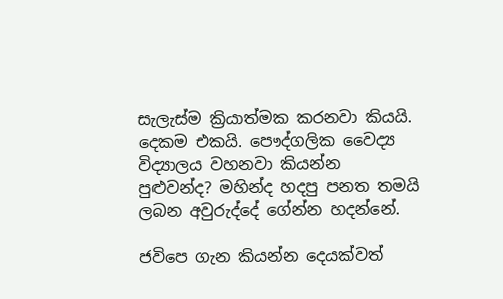සැලැස්ම ක්‍රියාත්මක කරනවා කියයි. දෙකම එකයි. පෞද්ගලික වෛද්‍ය විද්‍යාලය වහනවා කියන්න පුළුවන්ද? මහින්ද හදපු පනත තමයි ලබන අවුරුද්දේ ගේන්න හදන්නේ.

ජවිපෙ ගැන කියන්න දෙයක්වත්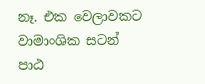නෑ. එක වෙලාවකට වාමාංශික සටන් පාඨ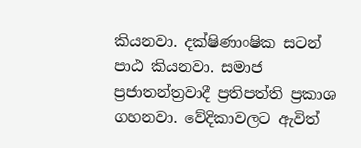කියනවා. දක්ෂිණාංෂික සටන් පාඨ කියනවා. සමාජ ප්‍රජාතන්ත්‍රවාදී ප්‍රතිපත්ති ප්‍රකාශ ගහනවා. වේදිකාවලට ඇවිත්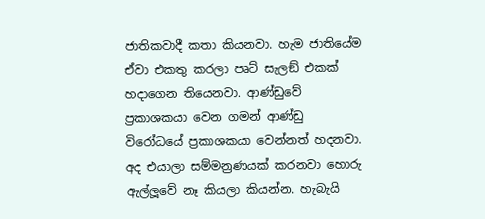ජාතිකවාදී කතා කියනවා. හැම ජාතියේම ඒවා එකතු කරලා පෘට් සැලඞ් එකක් හදාගෙන තියෙනවා. ආණ්ඩුවේ ප්‍රකාශකයා වෙන ගමන් ආණ්ඩු විරෝධයේ ප්‍රකාශකයා වෙන්නත් හදනවා. අද එයාලා සම්මන්‍රණයක් කරනවා හොරු ඇල්ලූවේ නෑ කියලා කියන්න. හැබැයි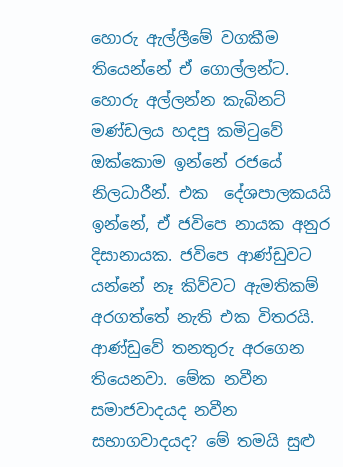හොරු ඇල්ලීමේ වගකීම තියෙන්නේ ඒ ගොල්ලන්ට. හොරු අල්ලන්න කැබිනට් මණ්ඩලය හදපු කමිටුවේ ඔක්කොම ඉන්නේ රජයේ නිලධාරීන්. එක  දේශපාලකයයි ඉන්නේ, ඒ ජවිපෙ නායක අනුර දිසානායක. ජවිපෙ ආණ්ඩුවට යන්නේ නෑ කිව්වට ඇමතිකම් අරගත්තේ නැති එක විතරයි. ආණ්ඩුවේ තනතුරු අරගෙන තියෙනවා. මේක නවීන සමාජවාදයද නවීන සභාගවාදයද? මේ තමයි සුළු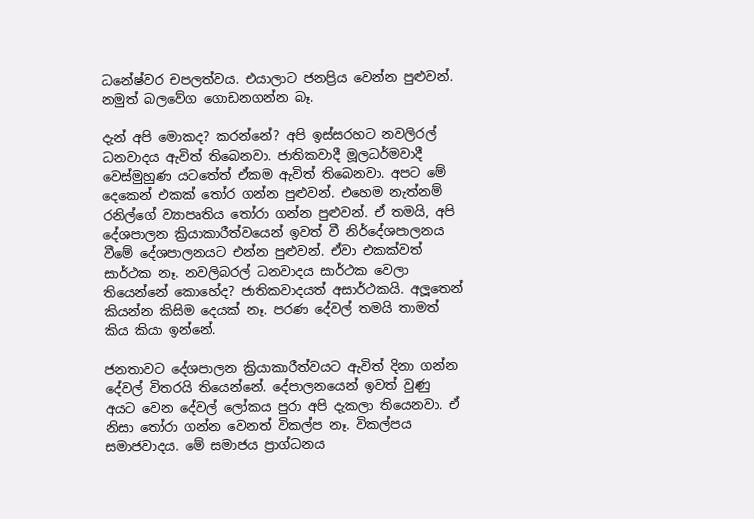ධනේෂ්වර චපලත්වය. එයාලාට ජනප්‍රිය වෙන්න පුළුවන්. නමුත් බලවේග ගොඩනගන්න බෑ.

දැන් අපි මොකද? කරන්නේ? අපි ඉස්සරහට නවලිරල් ධනවාදය ඇවිත් තිබෙනවා. ජාතිකවාදී මූලධර්මවාදී වෙස්මුහුණ යටතේත් ඒකම ඇවිත් තිබෙනවා. අපට මේ දෙකෙන් එකක් තෝර ගන්න පුළුවන්. එහෙම නැත්නම් රනිල්ගේ ව්‍යාපෘතිය තෝරා ගන්න පුළුවන්. ඒ තමයි, අපි දේශපාලන ක්‍රියාකාරීත්වයෙන් ඉවත් වී නිර්දේශපාලනය වීමේ දේශපාලනයට එන්න පුළුවන්. ඒවා එකක්වත් සාර්ථක නෑ. නවලිබරල් ධනවාදය සාර්ථක වෙලා තියෙන්නේ කොහේද? ජාතිකවාදයත් අසාර්ථකයි. අලූතෙන් කියන්න කිසිම දෙයක් නෑ. පරණ දේවල් තමයි තාමත් කිය කියා ඉන්නේ.

ජනතාවට දේශපාලන ක්‍රියාකාරීත්වයට ඇවිත් දිනා ගන්න දේවල් විතරයි තියෙන්නේ. දේපාලනයෙන් ඉවත් වුණු අයට වෙන දේවල් ලෝකය පුරා අපි දැකලා තියෙනවා. ඒ නිසා තෝරා ගන්න වෙනත් විකල්ප නෑ. විකල්පය සමාජවාදය. මේ සමාජය ප්‍රාග්ධනය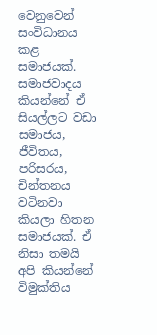වෙනුවෙන් සංවිධානය කළ සමාජයක්. සමාජවාදය කියන්නේ ඒ සියල්ලට වඩා සමාජය, ජීවිතය, පරිසරය, චින්තනය වටිනවා කියලා හිතන සමාජයක්. ඒ නිසා තමයි අපි කියන්නේ විමුක්තිය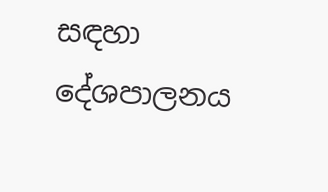සඳහා දේශපාලනය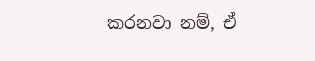කරනවා නම්, ඒ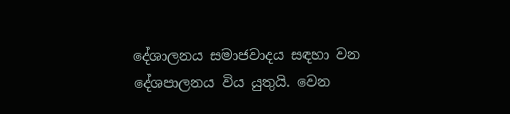දේශාලනය සමාජවාදය සඳහා වන දේශපාලනය විය යුතුයි. වෙන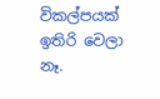විකල්පයක් ඉතිරි වෙලා නෑ.